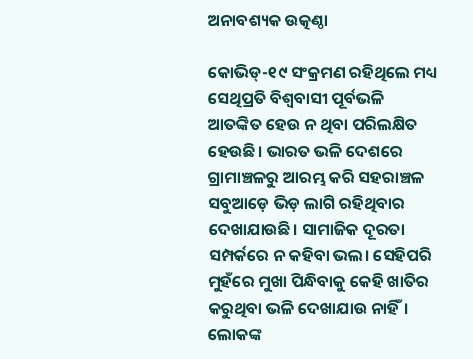ଅନାବଶ୍ୟକ ଉତ୍କଣ୍ଠା

କୋଭିଡ୍‌-୧୯ ସଂକ୍ରମଣ ରହିଥିଲେ ମଧ୍ୟ ସେଥିପ୍ରତି ବିଶ୍ୱବାସୀ ପୂର୍ବଭଳି ଆତଙ୍କିତ ହେଉ ନ ଥିବା ପରିଲକ୍ଷିତ ହେଉଛି। ଭାରତ ଭଳି ଦେଶରେ ଗ୍ରାମାଞ୍ଚଳରୁ ଆରମ୍ଭ କରି ସହରାଞ୍ଚଳ ସବୁଆଡ଼େ ଭିଡ଼ ଲାଗି ରହିଥିବାର ଦେଖାଯାଉଛି। ସାମାଜିକ ଦୂରତା ସମ୍ପର୍କରେ ନ କହିବା ଭଲ। ସେହିପରି ମୁହଁରେ ମୁଖା ପିନ୍ଧିବାକୁ କେହି ଖାତିର କରୁଥିବା ଭଳି ଦେଖାଯାଉ ନାହିଁ। ଲୋକଙ୍କ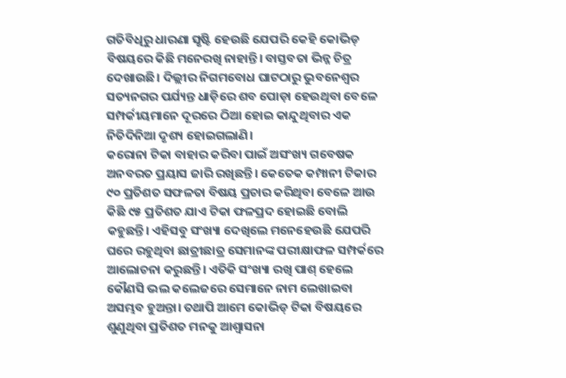ଗତିବିଧିରୁ ଧାରଣା ସୃଷ୍ଟି ହେଉଛି ଯେପରି କେହି କୋଭିଡ୍‌ ବିଷୟରେ କିଛି ମନେରଖି ନାହାନ୍ତି। ବାସ୍ତବତା ଭିନ୍ନ ଚିତ୍ର ଦେଖାଉଛି। ଦିଲ୍ଲୀର ନିଗମବୋଧ ଘାଟଠାରୁ ଭୁବନେଶ୍ୱର ସତ୍ୟନଗର ପର୍ଯ୍ୟନ୍ତ ଧାଡ଼ିରେ ଶବ ପୋଡ଼ା ହେଉଥିବା ବେଳେ ସମ୍ପର୍କୀୟମାନେ ଦୂରରେ ଠିଆ ହୋଇ କାନ୍ଦୁଥିବାର ଏକ ନିତିଦିନିଆ ଦୃଶ୍ୟ ହୋଇଗଲାଣି।
କରୋନା ଟିକା ବାହାର କରିବା ପାଇଁ ଅସଂଖ୍ୟ ଗବେଷକ ଅନବରତ ପ୍ରୟାସ ଜାରି ରଖିଛନ୍ତି। କେତେକ କମ୍ପାନୀ ଟିକାର ୯୦ ପ୍ରତିଶତ ସଫଳତା ବିଷୟ ପ୍ରଚାର କରିଥିବା ବେଳେ ଆଉ କିଛି ୯୫ ପ୍ରତିଶତ ଯାଏ ଟିକା ଫଳପ୍ରଦ ହୋଇଛି ବୋଲି କହୁଛନ୍ତି। ଏହିସବୁ ସଂଖ୍ୟା ଦେଖିଲେ ମନେହେଉଛି ଯେପରି ଘରେ ରହୁଥିବା ଛାତ୍ରୀଛାତ୍ର ସେମାନଙ୍କ ପରୀକ୍ଷାଫଳ ସମ୍ପର୍କରେ ଆଲୋଚନା କରୁଛନ୍ତି। ଏତିକି ସଂଖ୍ୟା ରଖି ପାଶ୍‌ ହେଲେ କୌଣସି ଭଲ କଲେଜରେ ସେମାନେ ନାମ ଲେଖାଇବା ଅସମ୍ଭବ ହୁଅନ୍ତା। ତଥାପି ଆମେ କୋଭିଡ୍‌ ଟିକା ବିଷୟରେ ଶୁଣୁଥିବା ପ୍ରତିଶତ ମନକୁ ଆଶ୍ୱାସନା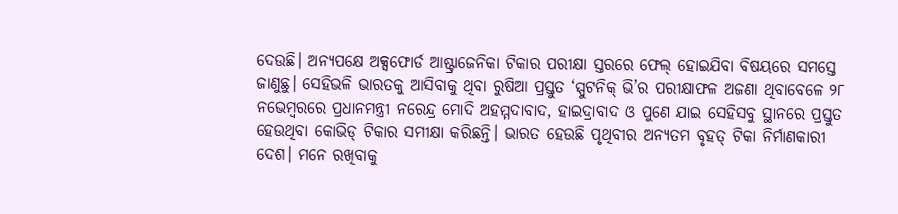ଦେଉଛି। ଅନ୍ୟପକ୍ଷେ ଅକ୍ସଫୋର୍ଡ ଆଷ୍ଟ୍ରାଜେନିକା ଟିକାର ପରୀକ୍ଷା ସ୍ତରରେ ଫେଲ୍‌ ହୋଇଯିବା ବିଷୟରେ ସମସ୍ତେ ଜାଣୁଛୁ। ସେହିଭଳି ଭାରତକୁ ଆସିବାକୁ ଥିବା ରୁଷିଆ ପ୍ରସ୍ତୁତ ‘ସ୍ପୁଟନିକ୍‌ ଭି’ର ପରୀକ୍ଷାଫଳ ଅଜଣା ଥିବାବେଳେ ୨୮ ନଭେମ୍ବରରେ ପ୍ରଧାନମନ୍ତ୍ରୀ ନରେନ୍ଦ୍ର ମୋଦି ଅହମ୍ମଦାବାଦ, ହାଇଦ୍ରାବାଦ ଓ ପୁଣେ ଯାଇ ସେହିସବୁ ସ୍ଥାନରେ ପ୍ରସ୍ତୁତ ହେଉଥିବା କୋଭିଡ୍‌ ଟିକାର ସମୀକ୍ଷା କରିଛନ୍ତି। ଭାରତ ହେଉଛି ପୃଥିବୀର ଅନ୍ୟତମ ବୃହତ୍‌ ଟିକା ନିର୍ମାଣକାରୀ ଦେଶ। ମନେ ରଖିବାକୁ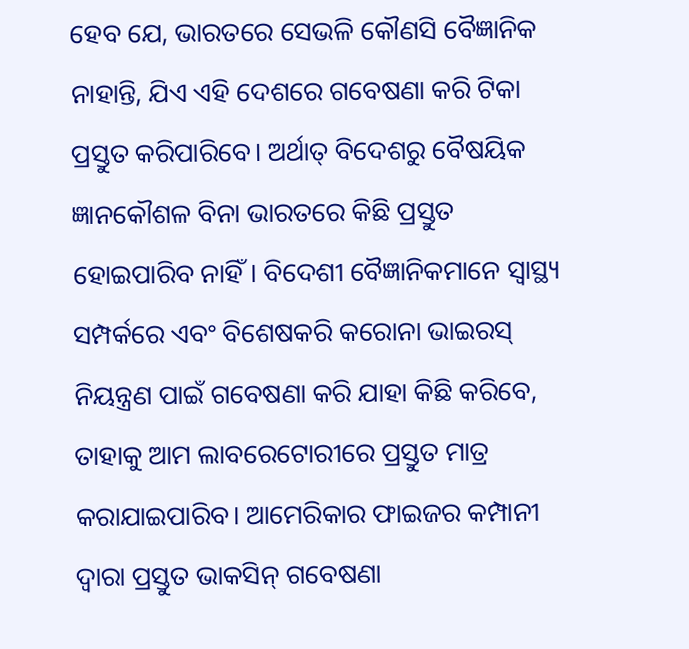ହେବ ଯେ, ଭାରତରେ ସେଭଳି କୌଣସି ବୈଜ୍ଞାନିକ ନାହାନ୍ତି, ଯିଏ ଏହି ଦେଶରେ ଗବେଷଣା କରି ଟିକା ପ୍ରସ୍ତୁତ କରିପାରିବେ। ଅର୍ଥାତ୍‌ ବିଦେଶରୁ ବୈଷୟିକ ଜ୍ଞାନକୌଶଳ ବିନା ଭାରତରେ କିଛି ପ୍ରସ୍ତୁତ ହୋଇପାରିବ ନାହିଁ। ବିଦେଶୀ ବୈଜ୍ଞାନିକମାନେ ସ୍ବାସ୍ଥ୍ୟ ସମ୍ପର୍କରେ ଏବଂ ବିଶେଷକରି କରୋନା ଭାଇରସ୍‌ ନିୟନ୍ତ୍ରଣ ପାଇଁ ଗବେଷଣା କରି ଯାହା କିଛି କରିବେ, ତାହାକୁ ଆମ ଲାବରେଟୋରୀରେ ପ୍ରସ୍ତୁତ ମାତ୍ର କରାଯାଇପାରିବ। ଆମେରିକାର ଫାଇଜର କମ୍ପାନୀ ଦ୍ୱାରା ପ୍ରସ୍ତୁତ ଭାକସିନ୍‌ ଗବେଷଣା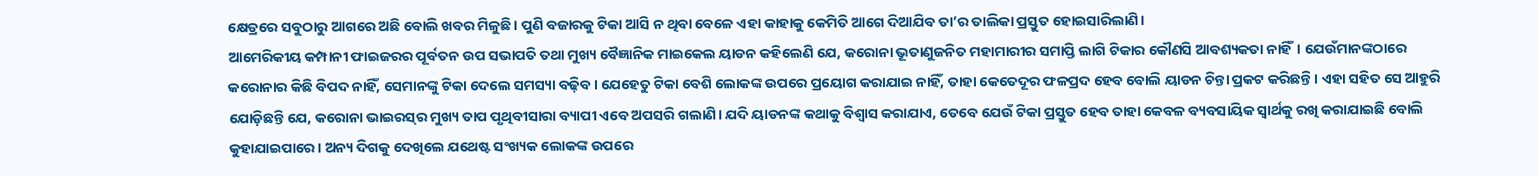କ୍ଷେତ୍ରରେ ସବୁଠାରୁ ଆଗରେ ଅଛି ବୋଲି ଖବର ମିଳୁଛି। ପୁଣି ବଜାରକୁ ଟିକା ଆସି ନ ଥିବା ବେଳେ ଏହା କାହାକୁ କେମିତି ଆଗେ ଦିଆଯିବ ତା’ର ତାଲିକା ପ୍ରସ୍ତୁତ ହୋଇସାରିଲାଣି।
ଆମେରିକୀୟ କମ୍ପାନୀ ଫାଇଜରର ପୂର୍ବତନ ଉପ ସଭାପତି ତଥା ମୁଖ୍ୟ ବୈଜ୍ଞାନିକ ମାଇକେଲ ୟାଡନ କହିଲେଣି ଯେ, କରୋନା ଭୂତାଣୁଜନିତ ମହାମାରୀର ସମାପ୍ତି ଲାଗି ଟିକାର କୌଣସି ଆବଶ୍ୟକତା ନାହିଁ। ଯେଉଁମାନଙ୍କଠାରେ କରୋନାର କିଛି ବିପଦ ନାହିଁ, ସେମାନଙ୍କୁ ଟିକା ଦେଲେ ସମସ୍ୟା ବଢ଼ିବ। ଯେହେତୁ ଟିକା ବେଶି ଲୋକଙ୍କ ଉପରେ ପ୍ରୟୋଗ କରାଯାଇ ନାହିଁ, ତାହା କେତେଦୂର ଫଳପ୍ରଦ ହେବ ବୋଲି ୟାଡନ ଚିନ୍ତା ପ୍ରକଟ କରିଛନ୍ତି। ଏହା ସହିତ ସେ ଆହୁରି ଯୋଡ଼ିଛନ୍ତି ଯେ, କରୋନା ଭାଇରସ୍‌ର ମୁଖ୍ୟ ତାପ ପୃଥିବୀସାରା ବ୍ୟାପୀ ଏବେ ଅପସରି ଗଲାଣି। ଯଦି ୟାଡନଙ୍କ କଥାକୁ ବିଶ୍ୱାସ କରାଯାଏ, ତେବେ ଯେଉଁ ଟିକା ପ୍ରସ୍ତୁତ ହେବ ତାହା କେବଳ ବ୍ୟବସାୟିକ ସ୍ବାର୍ଥକୁ ରଖି କରାଯାଇଛି ବୋଲି କୁହାଯାଇପାରେ। ଅନ୍ୟ ଦିଗକୁ ଦେଖିଲେ ଯଥେଷ୍ଟ ସଂଖ୍ୟକ ଲୋକଙ୍କ ଉପରେ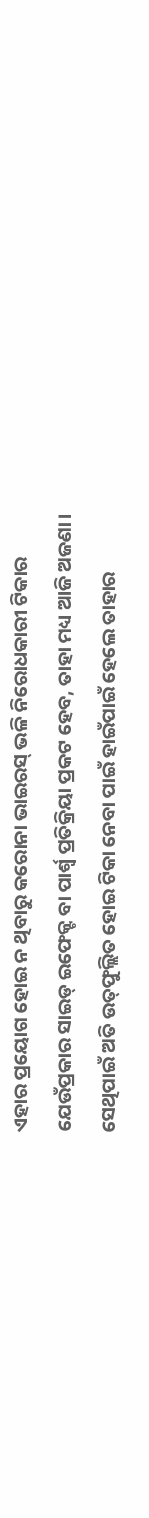ଏହାର ପ୍ରୟୋଗ ହୋଇ ନ ଥିବାରୁ କରୋନା ଭାଇରସ୍‌ ଭଳି ନିରୋଧକାରୀ ଟିକାର ଯେଉଁପ୍ରକାର ସାଇଡ୍‌ ଇଫେକ୍ଟ ବା ପାର୍ଶ୍ୱ ପ୍ରତିକ୍ରିୟା ପ୍ରକଟ ହେବ, ତାହା ମଧ୍ୟ ଆଜି ଅଜଣା। ସେଥିପାଇଁ ଅତି ଉତ୍‌ଫୁଲ୍ଲିତ ହୋଇ ଟିକା ନେବା ପାଇଁ ହାଇଁପାଇଁ ହେଲେ ତାହାର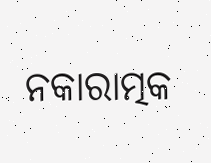ନକାରାତ୍ମକ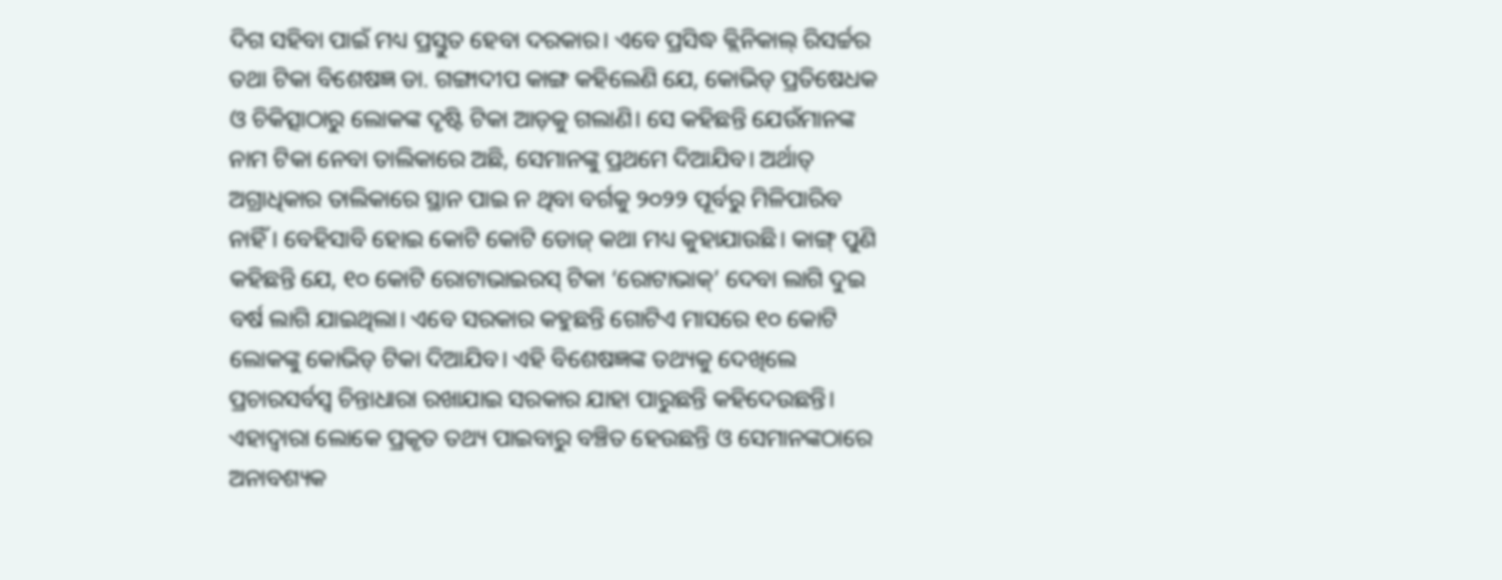ଦିଗ ସହିବା ପାଇଁ ମଧ୍ୟ ପ୍ରସ୍ତୁତ ହେବା ଦରକାର। ଏବେ ପ୍ରସିଦ୍ଧ କ୍ଲିନିକାଲ୍‌ ରିସର୍ଚ୍ଚର ତଥା ଟିକା ବିଶେଷଜ୍ଞ ଡା. ଗଙ୍ଗାଦୀପ କାଙ୍ଗ କହିଲେଣି ଯେ, କୋଭିଡ୍‌ ପ୍ରତିଷେଧକ ଓ ଚିକିତ୍ସାଠାରୁ ଲୋକଙ୍କ ଦୃଷ୍ଟି ଟିକା ଆଡ଼କୁ ଗଲାଣି। ସେ କହିଛନ୍ତି ଯେଉଁମାନଙ୍କ ନାମ ଟିକା ନେବା ତାଲିକାରେ ଅଛି, ସେମାନଙ୍କୁ ପ୍ରଥମେ ଦିଆଯିବ। ଅର୍ଥାତ୍‌ ଅଗ୍ରାଧିକାର ତାଲିକାରେ ସ୍ଥାନ ପାଇ ନ ଥିବା ବର୍ଗକୁ ୨୦୨୨ ପୂର୍ବରୁ ମିଳିପାରିବ ନାହିଁ। ବେହିସାବି ହୋଇ କୋଟି କୋଟି ଡୋଜ୍‌ କଥା ମଧ୍ୟ କୁହାଯାଉଛି। କାଙ୍ଗ୍‌ ପୁଣି କହିଛନ୍ତି ଯେ, ୧୦ କୋଟି ରୋଟାଭାଇରସ୍‌ ଟିକା ‘ରୋଟାଭାକ୍‌’ ଦେବା ଲାଗି ଦୁଇ ବର୍ଷ ଲାଗି ଯାଇଥିଲା। ଏବେ ସରକାର କହୁଛନ୍ତି ଗୋଟିଏ ମାସରେ ୧୦ କୋଟି ଲୋକଙ୍କୁ କୋଭିଡ୍‌ ଟିକା ଦିଆଯିବ। ଏହି ବିଶେଷଜ୍ଞଙ୍କ ତଥ୍ୟକୁ ଦେଖିଲେ ପ୍ରଚାରସର୍ବସ୍ବ ଚିନ୍ତାଧାରା ରଖାଯାଇ ସରକାର ଯାହା ପାରୁଛନ୍ତି କହିଦେଉଛନ୍ତି। ଏହାଦ୍ୱାରା ଲୋକେ ପ୍ରକୃତ ତଥ୍ୟ ପାଇବାରୁ ବଞ୍ଚିତ ହେଉଛନ୍ତି ଓ ସେମାନଙ୍କଠାରେ ଅନାବଶ୍ୟକ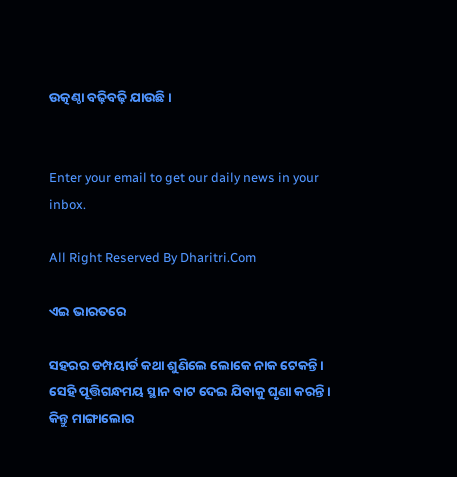ଉତ୍କଣ୍ଠା ବଢ଼ିବଢ଼ି ଯାଉଛି।


Enter your email to get our daily news in your inbox.

All Right Reserved By Dharitri.Com

ଏଇ ଭାରତରେ

ସହରର ଡମ୍ପୟାର୍ଡ କଥା ଶୁଣିଲେ ଲୋକେ ନାକ ଟେକନ୍ତି। ସେହି ପୂତ୍ତିଗନ୍ଧମୟ ସ୍ଥାନ ବାଟ ଦେଇ ଯିବାକୁ ଘୃଣା କରନ୍ତି। କିନ୍ତୁ ମାଙ୍ଗାଲୋର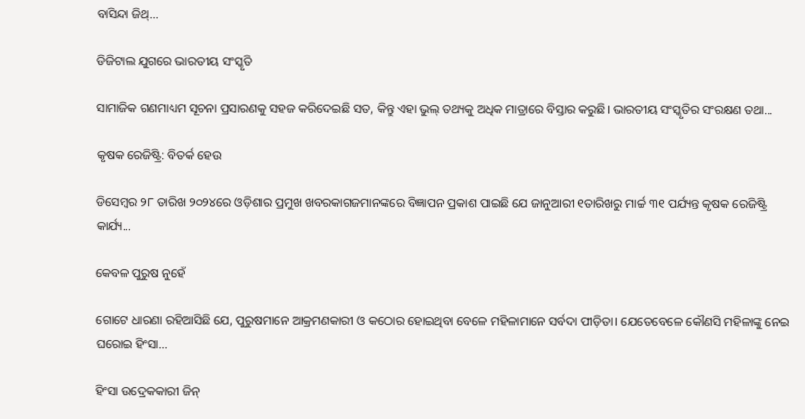ବାସିନ୍ଦା ଜିଥ୍‌...

ଡିଜିଟାଲ ଯୁଗରେ ଭାରତୀୟ ସଂସ୍କୃତି

ସାମାଜିକ ଗଣମାଧ୍ୟମ ସୂଚନା ପ୍ରସାରଣକୁ ସହଜ କରିଦେଇଛି ସତ, କିନ୍ତୁ ଏହା ଭୁଲ୍‌ ତଥ୍ୟକୁ ଅଧିକ ମାତ୍ରାରେ ବିସ୍ତାର କରୁଛି। ଭାରତୀୟ ସଂସ୍କୃତିର ସଂରକ୍ଷଣ ତଥା...

କୃଷକ ରେଜିଷ୍ଟ୍ରି: ବିତର୍କ ହେଉ

ଡିସେମ୍ବର ୨୮ ତାରିଖ ୨୦୨୪ରେ ଓଡ଼ିଶାର ପ୍ରମୁଖ ଖବରକାଗଜମାନଙ୍କରେ ବିଜ୍ଞାପନ ପ୍ରକାଶ ପାଇଛି ଯେ ଜାନୁଆରୀ ୧ତାରିଖରୁ ମାର୍ଚ୍ଚ ୩୧ ପର୍ଯ୍ୟନ୍ତ କୃଷକ ରେଜିଷ୍ଟ୍ରି କାର୍ଯ୍ୟ...

କେବଳ ପୁରୁଷ ନୁହେଁ

ଗୋଟେ ଧାରଣା ରହିଆସିଛି ଯେ, ପୁରୁଷମାନେ ଆକ୍ରମଣକାରୀ ଓ କଠୋର ହୋଇଥିବା ବେଳେ ମହିଳାମାନେ ସର୍ବଦା ପୀଡ଼ିତା। ଯେତେବେଳେ କୌଣସି ମହିଳାଙ୍କୁ ନେଇ ଘରୋଇ ହିଂସା...

ହିଂସା ଉଦ୍ରେକକାରୀ ଜିନ୍‌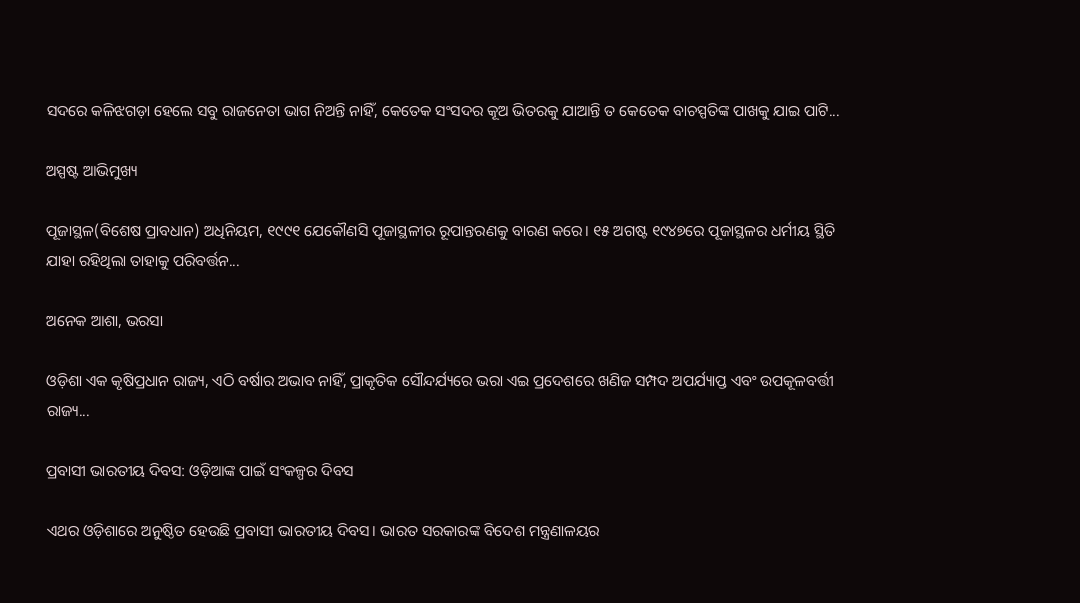ସଦରେ କଳିଝଗଡ଼ା ହେଲେ ସବୁ ରାଜନେତା ଭାଗ ନିଅନ୍ତି ନାହିଁ, କେତେକ ସଂସଦର କୂଅ ଭିତରକୁ ଯାଆନ୍ତି ତ କେତେକ ବାଚସ୍ପତିଙ୍କ ପାଖକୁ ଯାଇ ପାଟି...

ଅସ୍ପଷ୍ଟ ଆଭିମୁଖ୍ୟ

ପୂଜାସ୍ଥଳ(ବିଶେଷ ପ୍ରାବଧାନ) ଅଧିନିୟମ, ୧୯୯୧ ଯେକୌଣସି ପୂଜାସ୍ଥଳୀର ରୂପାନ୍ତରଣକୁ ବାରଣ କରେ। ୧୫ ଅଗଷ୍ଟ ୧୯୪୭ରେ ପୂଜାସ୍ଥଳର ଧର୍ମୀୟ ସ୍ଥିତି ଯାହା ରହିଥିଲା ତାହାକୁ ପରିବର୍ତ୍ତନ...

ଅନେକ ଆଶା, ଭରସା

ଓଡ଼ିଶା ଏକ କୃଷିପ୍ରଧାନ ରାଜ୍ୟ, ଏଠି ବର୍ଷାର ଅଭାବ ନାହିଁ, ପ୍ରାକୃତିକ ସୌନ୍ଦର୍ଯ୍ୟରେ ଭରା ଏଇ ପ୍ରଦେଶରେ ଖଣିଜ ସମ୍ପଦ ଅପର୍ଯ୍ୟାପ୍ତ ଏବଂ ଉପକୂଳବର୍ତ୍ତୀ ରାଜ୍ୟ...

ପ୍ରବାସୀ ଭାରତୀୟ ଦିବସ: ଓଡ଼ିଆଙ୍କ ପାଇଁ ସଂକଳ୍ପର ଦିବସ

ଏଥର ଓଡ଼ିଶାରେ ଅନୁଷ୍ଠିତ ହେଉଛି ପ୍ରବାସୀ ଭାରତୀୟ ଦିବସ। ଭାରତ ସରକାରଙ୍କ ବିଦେଶ ମନ୍ତ୍ରଣାଳୟର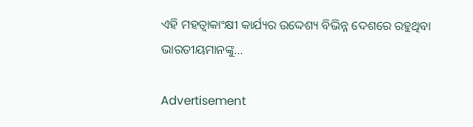ଏହି ମହତ୍ୱାକାଂକ୍ଷୀ କାର୍ଯ୍ୟର ଉଦ୍ଦେଶ୍ୟ ବିଭିନ୍ନ ଦେଶରେ ରହୁଥିବା ଭାରତୀୟମାନଙ୍କୁ...

Advertisement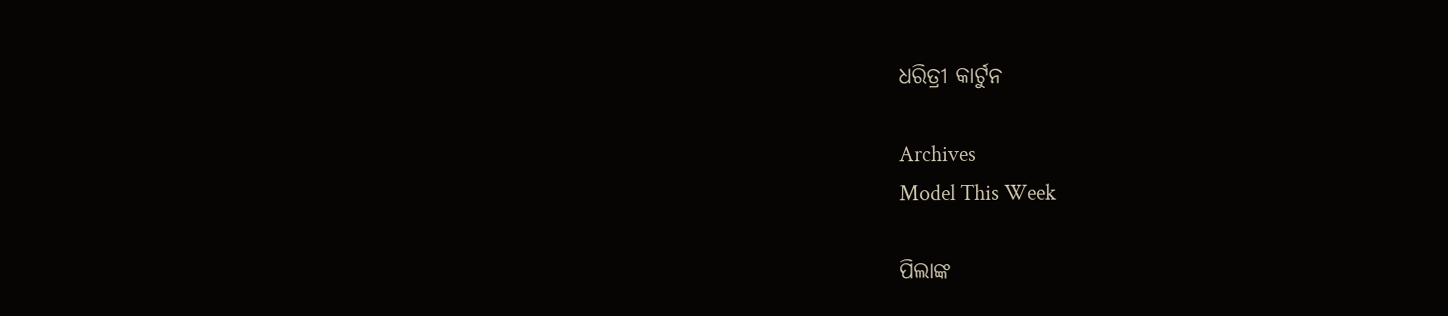ଧରିତ୍ରୀ କାର୍ଟୁନ

Archives
Model This Week

ପିଲାଙ୍କ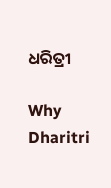ଧରିତ୍ରୀ

Why Dharitri